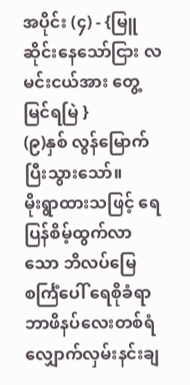အပိုင်း (၄) - {မြူဆိုင်းနေသော်ငြား လမင်းငယ်အား တွေ့မြင်ရမြဲ }
(၉)နှစ် လွန်မြောက်ပြီးသွားသော်။
မိုးရွာထားသဖြင့် ရေပြန်စိမ့်ထွက်လာသော ဘိလပ်မြေစင်္ကြံပေါ် ရေစိုခံရာဘာဖိနပ်လေးတစ်ရံ လျှောက်လှမ်းနင်းချ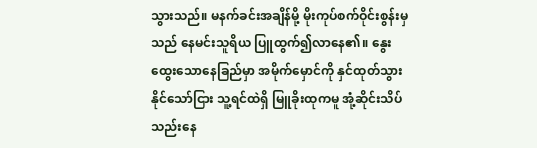သွားသည်။ မနက်ခင်းအချိန်မို့ မိုးကုပ်စက်ဝိုင်းစွန်းမှသည် နေမင်းသူရိယ ပြူထွက်၍လာနေ၏။ နွေးထွေးသောနေခြည်မှာ အမိုက်မှောင်ကို နှင်ထုတ်သွားနိုင်သော်ငြား သူ့ရင်ထဲရှိ မြူခိုးထုကမူ အုံ့ဆိုင်းသိပ်သည်းနေ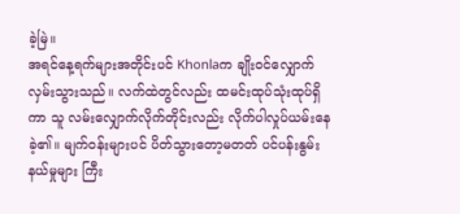ခဲ့မြဲ။
အရင်နေ့ရက်များအတိုင်းပင် Khonlaက ချိုးဝင်လျှောက်လှမ်းသွားသည်။ လက်ထဲတွင်လည်း ထမင်းထုပ်သုံးထုပ်ရှိကာ သူ လမ်းလျှောက်လိုက်တိုင်းလည်း လိုက်ပါလှုပ်ယမ်းနေခဲ့၏။ မျက်ဝန်းများပင် ပိတ်သွားတော့မတတ် ပင်ပန်းနွမ်းနယ်မှုများ ကြီး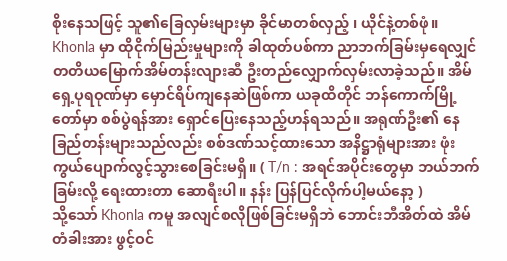စိုးနေသဖြင့် သူ၏ခြေလှမ်းများမှာ ခိုင်မာတစ်လှည့် ၊ ယိုင်နဲ့တစ်ဖုံ။
Khonla မှာ ထိုငိုက်မြည်းမှုများကို ခါထုတ်ပစ်ကာ ညာဘက်ခြမ်းမှရေလျှင် တတိယမြောက်အိမ်တန်းလျားဆီ ဦးတည်လျှောက်လှမ်းလာခဲ့သည်။ အိမ်ရှေ့ပုရဝုဏ်မှာ မှောင်ရိပ်ကျနေဆဲဖြစ်ကာ ယခုထိတိုင် ဘန်ကောက်မြို့တော်မှာ စစ်ပွဲရန်အား ရှောင်ပြေးနေသည့်ဟန်ရသည်။ အရုဏ်ဦး၏ နေခြည်တန်းများသည်လည်း စစ်ဒဏ်သင့်ထားသော အနိဋ္ဌာရုံများအား ဖုံးကွယ်ပျောက်လွင့်သွားစေခြင်းမရှိ။ ( T/n : အရင်အပိုင်းတွေမှာ ဘယ်ဘက်ခြမ်းလို့ ရေးထားတာ ဆောရီးပါ။ နန်း ပြန်ပြင်လိုက်ပါ့မယ်နော့ )
သို့သော် Khonla ကမူ အလျင်စလိုဖြစ်ခြင်းမရှိဘဲ ဘောင်းဘီအိတ်ထဲ အိမ်တံခါးအား ဖွင့်ဝင်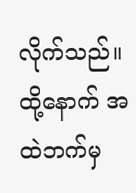လိုက်သည်။ ထို့နောက် အထဲဘက်မှ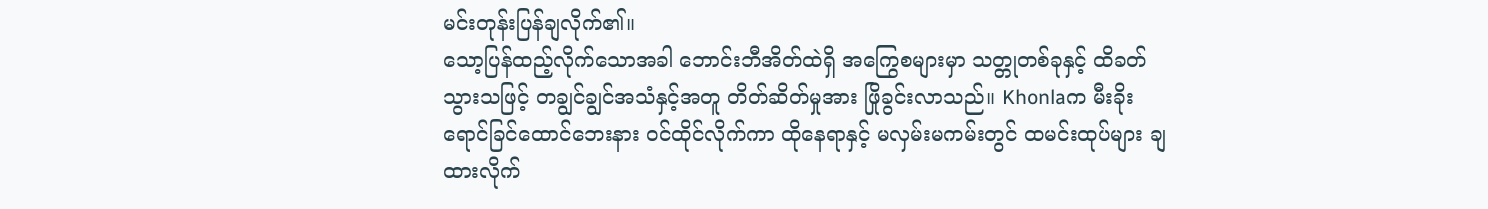မင်းတုန်းပြန်ချလိုက်၏။
သော့ပြန်ထည့်လိုက်သောအခါ ဘောင်းဘီအိတ်ထဲရှိ အကြွေစများမှာ သတ္တုတစ်ခုနှင့် ထိခတ်သွားသဖြင့် တချွင်ချွင်အသံနှင့်အတူ တိတ်ဆိတ်မှုအား ဖြိုခွင်းလာသည်။ Khonlaက မီးခိုးရောင်ခြင်ထောင်ဘေးနား ဝင်ထိုင်လိုက်ကာ ထိုနေရာနှင့် မလှမ်းမကမ်းတွင် ထမင်းထုပ်များ ချထားလိုက်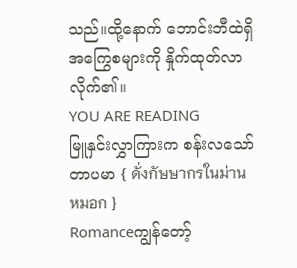သည်။ထို့နောက် ဘောင်းဘီထဲရှိ အကြွေစများကို နှိုက်ထုတ်လာလိုက်၏။
YOU ARE READING
မြူနှင်းလွှာကြားက စန်းလသော်တာပမာ { ดั่งกัษษากรในม่านหมอก }
Romanceကျွန်တော့်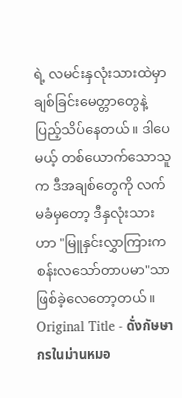ရဲ့ လမင်းနှလုံးသားထဲမှာ ချစ်ခြင်းမေတ္တာတွေနဲ့ ပြည့်သိပ်နေတယ်။ ဒါပေမယ့် တစ်ယောက်သောသူက ဒီအချစ်တွေကို လက်မခံမှတော့ ဒီနှလုံးသားဟာ "မြူနှင်းလွှာကြားက စန်းလသော်တာပမာ"သာ ဖြစ်ခဲ့လေတော့တယ်။ Original Title - ดั่งกัษษากรในม่านหมอ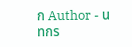ก Author - นทกร